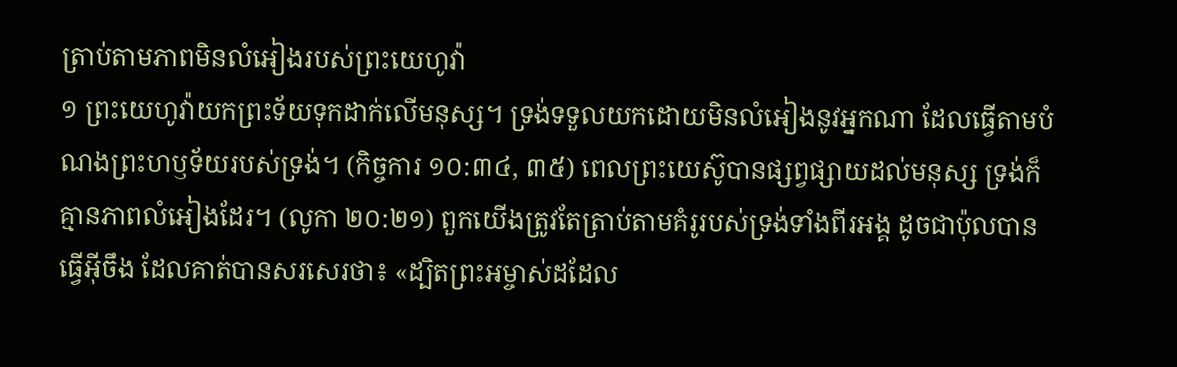ត្រាប់តាមភាពមិនលំអៀងរបស់ព្រះយេហូវ៉ា
១ ព្រះយេហូវ៉ាយកព្រះទ័យទុកដាក់លើមនុស្ស។ ទ្រង់ទទួលយកដោយមិនលំអៀងនូវអ្នកណា ដែលធ្វើតាមបំណងព្រះហឫទ័យរបស់ទ្រង់។ (កិច្ចការ ១០:៣៤, ៣៥) ពេលព្រះយេស៊ូបានផ្សព្វផ្សាយដល់មនុស្ស ទ្រង់ក៏គ្មានភាពលំអៀងដែរ។ (លូកា ២០:២១) ពួកយើងត្រូវតែត្រាប់តាមគំរូរបស់ទ្រង់ទាំងពីរអង្គ ដូចជាប៉ុលបានធ្វើអ៊ីចឹង ដែលគាត់បានសរសេរថា៖ «ដ្បិតព្រះអម្ចាស់ដដែល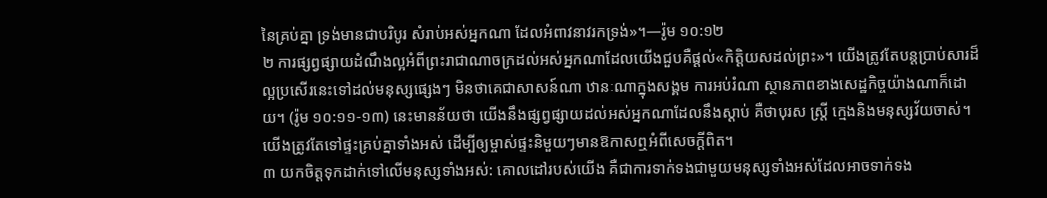នៃគ្រប់គ្នា ទ្រង់មានជាបរិបូរ សំរាប់អស់អ្នកណា ដែលអំពាវនាវរកទ្រង់»។—រ៉ូម ១០:១២
២ ការផ្សព្វផ្សាយដំណឹងល្អអំពីព្រះរាជាណាចក្រដល់អស់អ្នកណាដែលយើងជួបគឺផ្ដល់«កិត្ដិយសដល់ព្រះ»។ យើងត្រូវតែបន្តប្រាប់សារដ៏ល្អប្រសើរនេះទៅដល់មនុស្សផ្សេងៗ មិនថាគេជាសាសន៍ណា ឋានៈណាក្នុងសង្គម ការអប់រំណា ស្ថានភាពខាងសេដ្ឋកិច្ចយ៉ាងណាក៏ដោយ។ (រ៉ូម ១០:១១-១៣) នេះមានន័យថា យើងនឹងផ្សព្វផ្សាយដល់អស់អ្នកណាដែលនឹងស្ដាប់ គឺថាបុរស ស្ត្រី ក្មេងនិងមនុស្សវ័យចាស់។ យើងត្រូវតែទៅផ្ទះគ្រប់គ្នាទាំងអស់ ដើម្បីឲ្យម្ចាស់ផ្ទះនិមួយៗមានឱកាសឮអំពីសេចក្ដីពិត។
៣ យកចិត្តទុកដាក់ទៅលើមនុស្សទាំងអស់: គោលដៅរបស់យើង គឺជាការទាក់ទងជាមួយមនុស្សទាំងអស់ដែលអាចទាក់ទង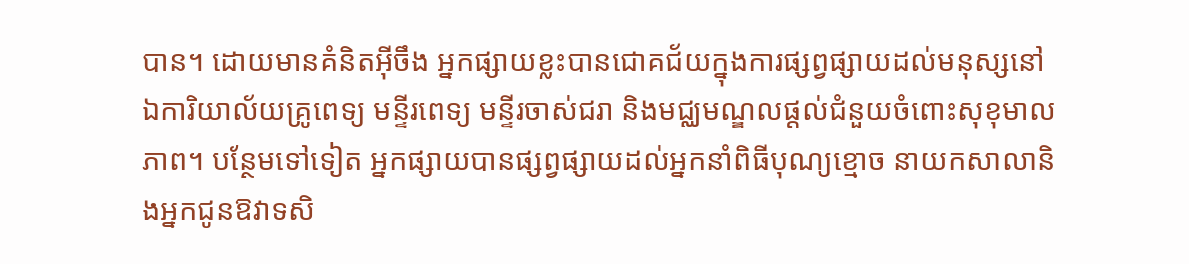បាន។ ដោយមានគំនិតអ៊ីចឹង អ្នកផ្សាយខ្លះបានជោគជ័យក្នុងការផ្សព្វផ្សាយដល់មនុស្សនៅឯការិយាល័យគ្រូពេទ្យ មន្ទីរពេទ្យ មន្ទីរចាស់ជរា និងមជ្ឈមណ្ឌលផ្ដល់ជំនួយចំពោះសុខុមាលភាព។ បន្ថែមទៅទៀត អ្នកផ្សាយបានផ្សព្វផ្សាយដល់អ្នកនាំពិធីបុណ្យខ្មោច នាយកសាលានិងអ្នកជូនឱវាទសិ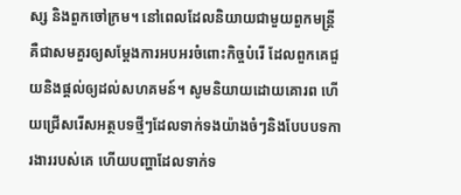ស្ស និងពួកចៅក្រម។ នៅពេលដែលនិយាយជាមួយពួកមន្ត្រី គឺជាសមគួរឲ្យសម្ដែងការអបអរចំពោះកិច្ចបំរើ ដែលពួកគេជួយនិងផ្ដល់ឲ្យដល់សហគមន៍។ សូមនិយាយដោយគោរព ហើយជ្រើសរើសអត្ថបទថ្មីៗដែលទាក់ទងយ៉ាងចំៗនិងបែបបទការងាររបស់គេ ហើយបញ្ហាដែលទាក់ទ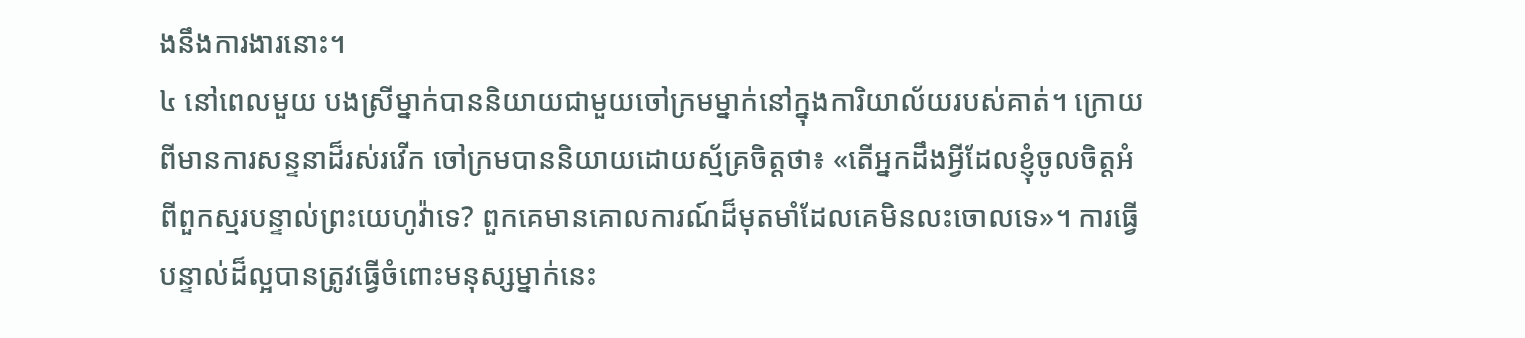ងនឹងការងារនោះ។
៤ នៅពេលមួយ បងស្រីម្នាក់បាននិយាយជាមួយចៅក្រមម្នាក់នៅក្នុងការិយាល័យរបស់គាត់។ ក្រោយពីមានការសន្ទនាដ៏រស់រវើក ចៅក្រមបាននិយាយដោយស្ម័គ្រចិត្តថា៖ «តើអ្នកដឹងអ្វីដែលខ្ញុំចូលចិត្តអំពីពួកស្មរបន្ទាល់ព្រះយេហូវ៉ាទេ? ពួកគេមានគោលការណ៍ដ៏មុតមាំដែលគេមិនលះចោលទេ»។ ការធ្វើបន្ទាល់ដ៏ល្អបានត្រូវធ្វើចំពោះមនុស្សម្នាក់នេះ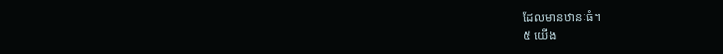ដែលមានឋានៈធំ។
៥ យើង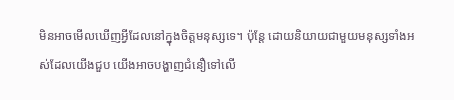មិនអាចមើលឃើញអ្វីដែលនៅក្នុងចិត្តមនុស្សទេ។ ប៉ុន្តែ ដោយនិយាយជាមួយមនុស្សទាំងអស់ដែលយើងជួប យើងអាចបង្ហាញជំនឿទៅលើ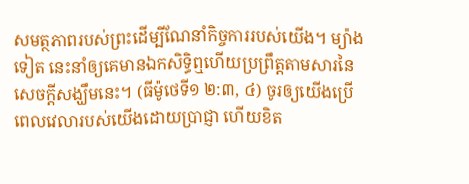សមត្ថភាពរបស់ព្រះដើម្បីណែនាំកិច្ចការរបស់យើង។ ម្យ៉ាងទៀត នេះនាំឲ្យគេមានឯកសិទ្ធិឮហើយប្រព្រឹត្តតាមសារនៃសេចក្ដីសង្ឃឹមនេះ។ (ធីម៉ូថេទី១ ២:៣, ៤) ចូរឲ្យយើងប្រើពេលវេលារបស់យើងដោយប្រាជ្ញា ហើយខិត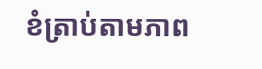ខំត្រាប់តាមភាព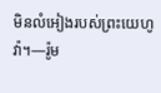មិនលំអៀងរបស់ព្រះយេហូវ៉ា។—រ៉ូម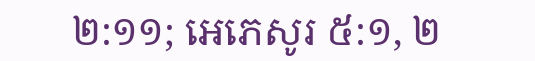២:១១; អេភេសូរ ៥:១, ២